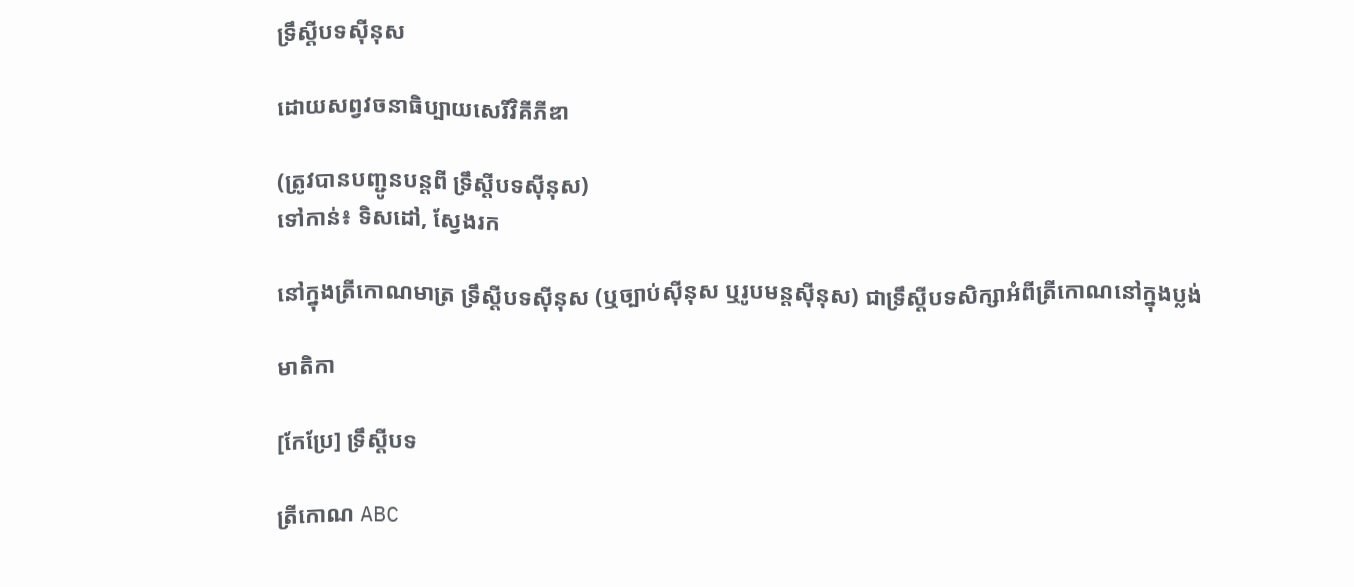ទ្រឹស្តីបទស៊ីនុស

ដោយសព្វវចនាធិប្បាយសេរីវិគីភីឌា

(ត្រូវបានបញ្ជូនបន្តពី ទ្រឹស្តីបទស៊ីនុស)
ទៅកាន់៖ ទិសដៅ, ស្វែងរក

នៅក្នុងត្រីកោណមាត្រ ទ្រឹស្តីបទស៊ីនុស (ឬច្បាប់ស៊ីនុស ឬរូបមន្តស៊ីនុស) ជាទ្រឹស្តីបទសិក្សាអំពីត្រីកោណនៅក្នុងប្លង់

មាតិកា

[កែប្រែ] ទ្រឹស្តីបទ

ត្រីកោណ ABC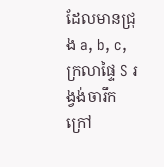ដែលមានជ្រុង a, b, c, ក្រលាផ្ទៃ S រង្វង់ចារឹកក្រៅ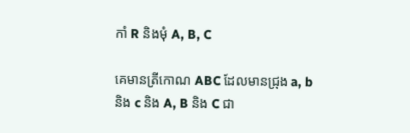កាំ R និងមុំ A, B, C

គេមានត្រីកោណ ABC ដែលមានជ្រុង a, b និង c និង A, B និង C ជា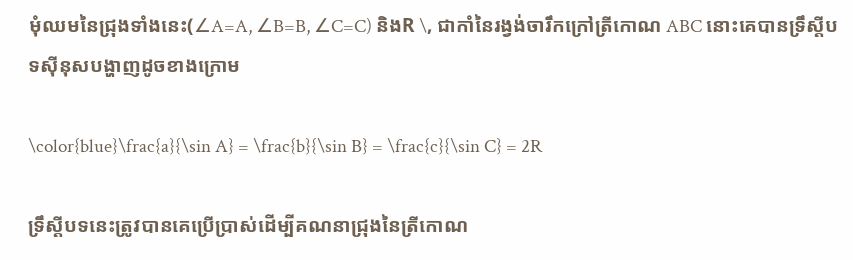មុំឈមនៃជ្រុងទាំងនេះ(∠A=A, ∠B=B, ∠C=C) និងR \, ជាកាំនៃរង្វង់ចារឹកក្រៅត្រីកោណ ABC នោះគេបានទ្រឹស្តីបទស៊ីនុសបង្ហាញដូចខាងក្រោម

\color{blue}\frac{a}{\sin A} = \frac{b}{\sin B} = \frac{c}{\sin C} = 2R

ទ្រឹស្តីបទនេះត្រូវបានគេប្រើប្រាស់ដើម្បីគណនាជ្រុងនៃត្រីកោណ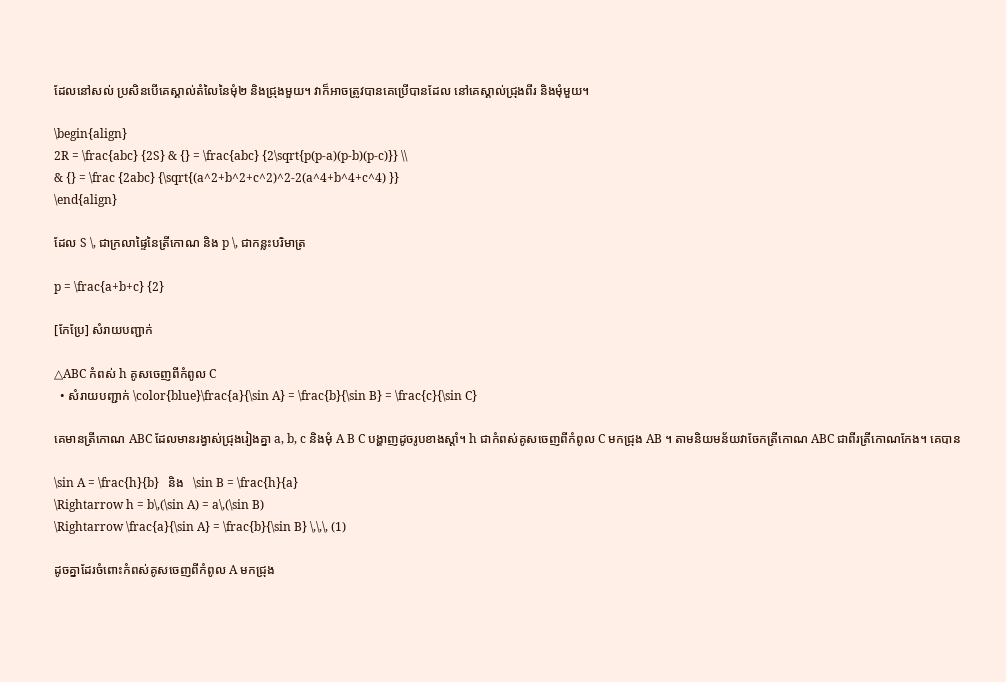ដែលនៅសល់ ប្រសិនបើគេស្គាល់តំលៃនៃមុំ២ និងជ្រុងមួយ។ វាក៏អាចត្រូវបានគេប្រើបានដែល នៅគេស្គាល់ជ្រុងពីរ និងមុំមួយ។

\begin{align}
2R = \frac{abc} {2S} & {} = \frac{abc} {2\sqrt{p(p-a)(p-b)(p-c)}} \\
& {} = \frac {2abc} {\sqrt{(a^2+b^2+c^2)^2-2(a^4+b^4+c^4) }}
\end{align}

ដែល S \, ជាក្រលាផ្ទៃនៃត្រីកោណ និង p \, ជាកន្លះបរិមាត្រ

p = \frac{a+b+c} {2}

[កែប្រែ] សំរាយបញ្ជាក់

△ABC កំពស់ h គូសចេញពីកំពូល C
  • សំរាយបញ្ជាក់ \color{blue}\frac{a}{\sin A} = \frac{b}{\sin B} = \frac{c}{\sin C}

គេមានត្រីកោណ ABC ដែលមានរង្វាស់ជ្រុងរៀងគ្នា a, b, c និងមុំ A B C បង្ហាញដូចរូបខាងស្តាំ។ h ជាកំពស់គូសចេញពីកំពូល C មកជ្រុង AB ។ តាមនិយមន័យវាចែកត្រីកោណ ABC ជាពីរត្រីកោណកែង។ គេបាន

\sin A = \frac{h}{b}   និង   \sin B = \frac{h}{a}
\Rightarrow h = b\,(\sin A) = a\,(\sin B)
\Rightarrow \frac{a}{\sin A} = \frac{b}{\sin B} \,\,\, (1)

ដូចគ្នាដែរចំពោះកំពស់គូសចេញពីកំពូល A មកជ្រុង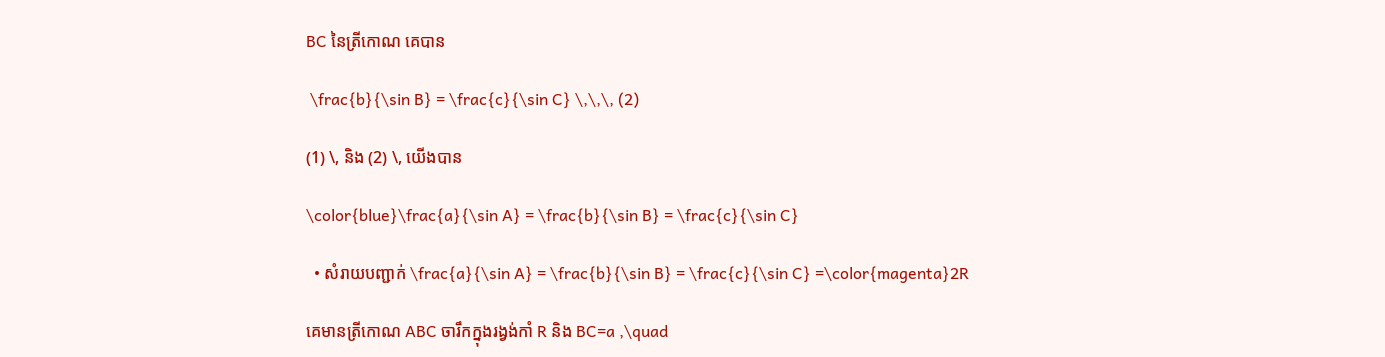BC នៃត្រីកោណ គេបាន

 \frac{b}{\sin B} = \frac{c}{\sin C} \,\,\, (2)

(1) \, និង (2) \, យើងបាន

\color{blue}\frac{a}{\sin A} = \frac{b}{\sin B} = \frac{c}{\sin C}

  • សំរាយបញ្ជាក់ \frac{a}{\sin A} = \frac{b}{\sin B} = \frac{c}{\sin C} =\color{magenta}2R

គេមានត្រីកោណ ABC ចារឹកក្នុងរង្វង់កាំ R និង BC=a ,\quad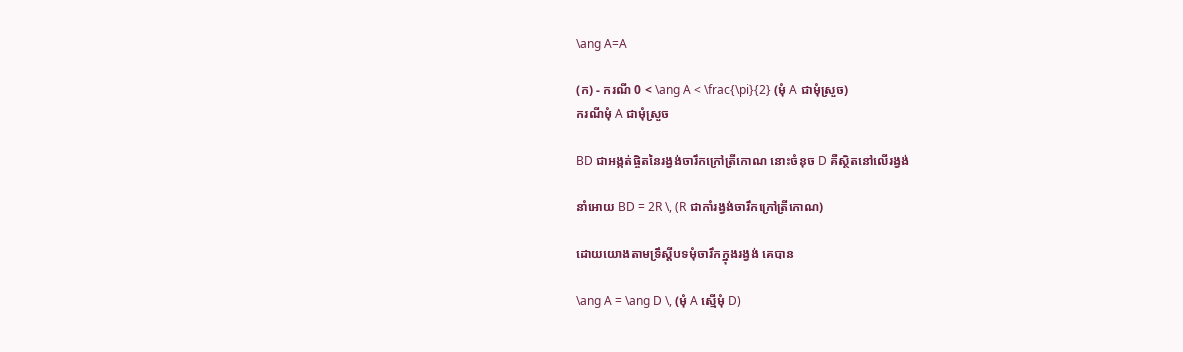\ang A=A

(ក) - ករណី 0 < \ang A < \frac{\pi}{2} (មុំ A ជាមុំស្រួច)
ករណីមុំ A ជាមុំស្រួច

BD ជាអង្កត់ផ្ចិតនៃរង្វង់ចារឹកក្រៅត្រីកោណ នោះចំនុច D គឺស្ថិតនៅលើរង្វង់

នាំអោយ BD = 2R \, (R ជាកាំរង្វង់ចារឹកក្រៅត្រីកោណ)

ដោយយោងតាមទ្រឹស្តីបទមុំចារឹកក្នុងរង្វង់ គេបាន

\ang A = \ang D \, (មុំ A ស្មើមុំ D)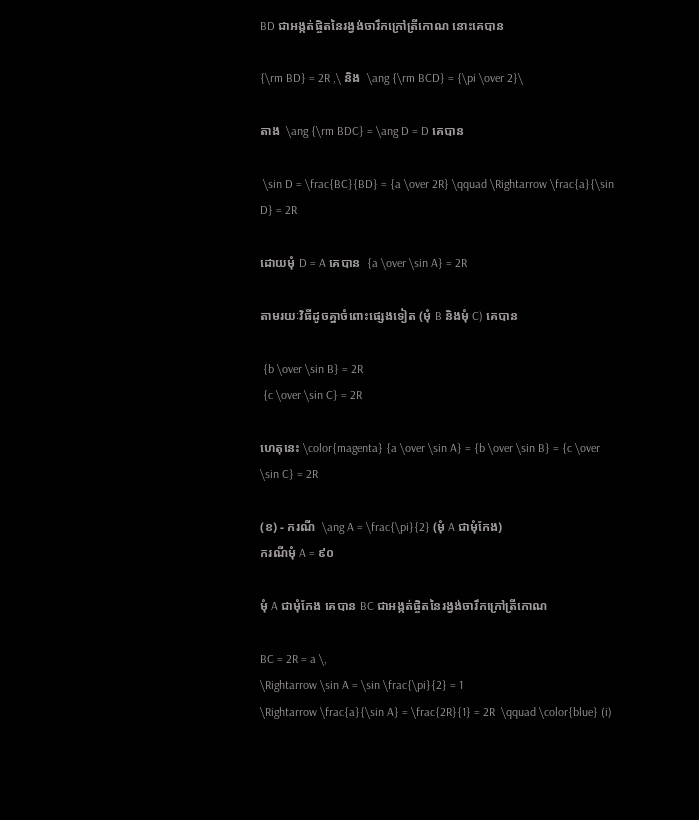BD ជាអង្កត់ផ្ចិតនៃរង្វង់ចារឹកក្រៅត្រីកោណ នោះគេបាន

{\rm BD} = 2R ,\ និង  \ang {\rm BCD} = {\pi \over 2}\

តាង  \ang {\rm BDC} = \ang D = D គេបាន

 \sin D = \frac{BC}{BD} = {a \over 2R} \qquad \Rightarrow \frac{a}{\sin D} = 2R

ដោយមុំ D = A គេបាន  {a \over \sin A} = 2R

តាមរយៈវិធីដូចគ្នាចំពោះផ្សេងទៀត (មុំ B និងមុំ C) គេបាន

 {b \over \sin B} = 2R
 {c \over \sin C} = 2R

ហេតុនេះ \color{magenta} {a \over \sin A} = {b \over \sin B} = {c \over \sin C} = 2R

(ខ) - ករណី  \ang A = \frac{\pi}{2} (មុំ A ជាមុំកែង)
ករណីមុំ A = ៩០

មុំ A ជាមុំកែង គេបាន BC ជាអង្កត់ផ្ចិតនៃរង្វង់ចារឹកក្រៅត្រីកោណ

BC = 2R = a \,
\Rightarrow \sin A = \sin \frac{\pi}{2} = 1
\Rightarrow \frac{a}{\sin A} = \frac{2R}{1} = 2R  \qquad \color{blue} (i)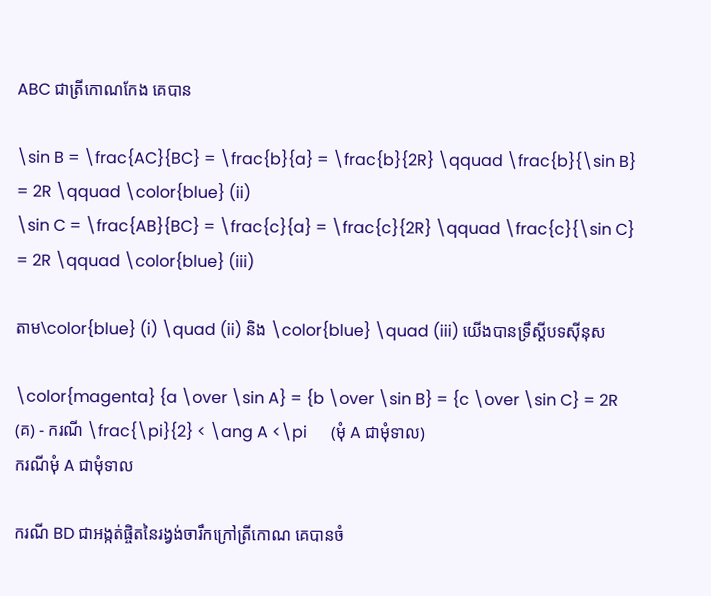ABC ជាត្រីកោណកែង គេបាន

\sin B = \frac{AC}{BC} = \frac{b}{a} = \frac{b}{2R} \qquad \frac{b}{\sin B} = 2R \qquad \color{blue} (ii)
\sin C = \frac{AB}{BC} = \frac{c}{a} = \frac{c}{2R} \qquad \frac{c}{\sin C} = 2R \qquad \color{blue} (iii)

តាម\color{blue} (i) \quad (ii) និង \color{blue} \quad (iii) យើងបានទ្រឹស្តីបទស៊ីនុស

\color{magenta} {a \over \sin A} = {b \over \sin B} = {c \over \sin C} = 2R
(គ) - ករណី \frac{\pi}{2} < \ang A <\pi      (មុំ A ជាមុំទាល)
ករណីមុំ A ជាមុំទាល

ករណី BD ជាអង្កត់ផ្ចិតនៃរង្វង់ចារឹកក្រៅត្រីកោណ គេបានចំ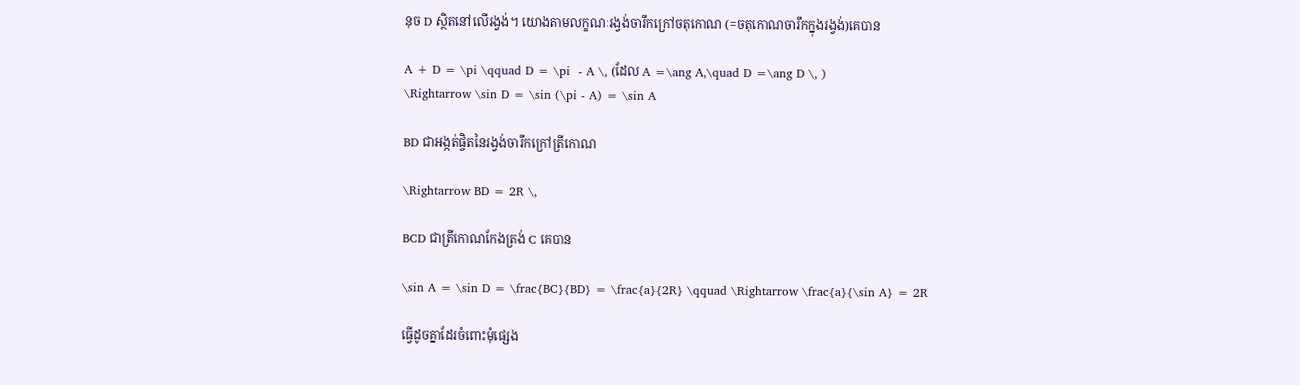នុច D ស្ថិតនៅលើរង្វង់។ យោងតាមលក្ខណៈរង្វង់ចារឹកក្រៅចតុកោណ (=ចតុកោណចារឹកក្នុងរង្វង់)គេបាន

A + D = \pi \qquad D = \pi  - A \, (ដែល A =\ang A,\quad D =\ang D \, )
\Rightarrow \sin D = \sin (\pi - A) = \sin A

BD ជាអង្កត់ផ្ចិតនៃរង្វង់ចារឹកក្រៅត្រីកោណ

\Rightarrow BD = 2R \,

BCD ជាត្រីកោណកែងត្រង់ C គេបាន

\sin A = \sin D = \frac{BC}{BD} = \frac{a}{2R} \qquad \Rightarrow \frac{a}{\sin A} = 2R

ធ្វើដូចគ្នាដែរចំពោះមុំផ្សេង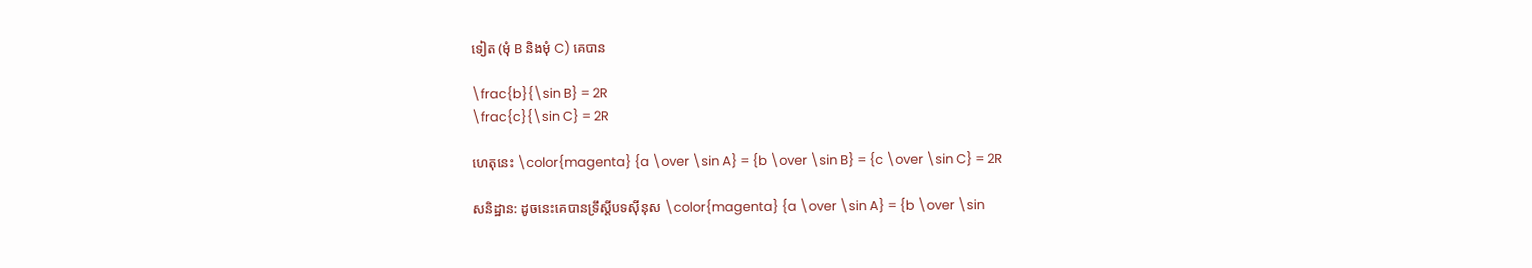ទៀត (មុំ B និងមុំ C) គេបាន

\frac{b}{\sin B} = 2R
\frac{c}{\sin C} = 2R

ហេតុនេះ \color{magenta} {a \over \sin A} = {b \over \sin B} = {c \over \sin C} = 2R

សនិដ្ឋាន: ដូចនេះគេបានទ្រឹស្តីបទស៊ីនុស \color{magenta} {a \over \sin A} = {b \over \sin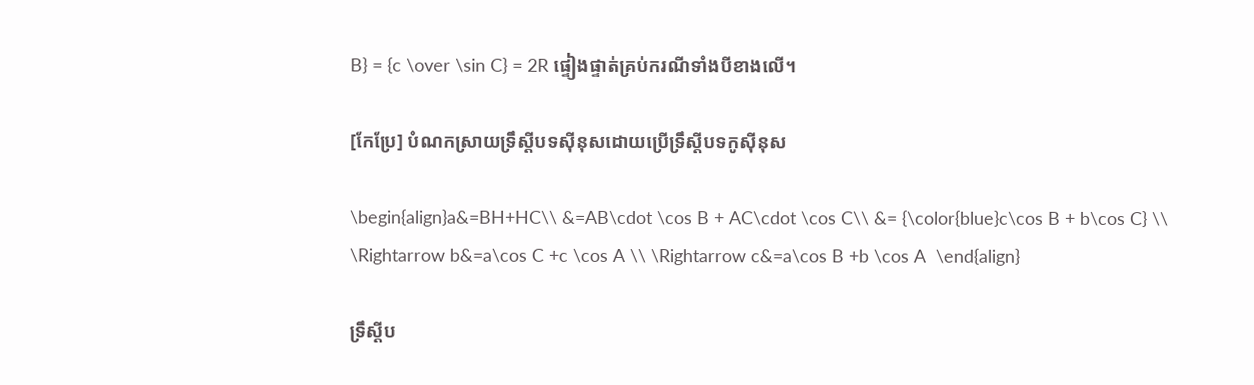B} = {c \over \sin C} = 2R ផ្ទៀងផ្ទាត់គ្រប់ករណីទាំងបីខាងលើ។

[កែប្រែ] បំណកស្រាយទ្រឹស្តីបទស៊ីនុសដោយប្រើទ្រឹស្តីបទកូស៊ីនុស

\begin{align}a&=BH+HC\\ &=AB\cdot \cos B + AC\cdot \cos C\\ &= {\color{blue}c\cos B + b\cos C} \\ \Rightarrow b&=a\cos C +c \cos A \\ \Rightarrow c&=a\cos B +b \cos A  \end{align}

ទ្រឹស្តីប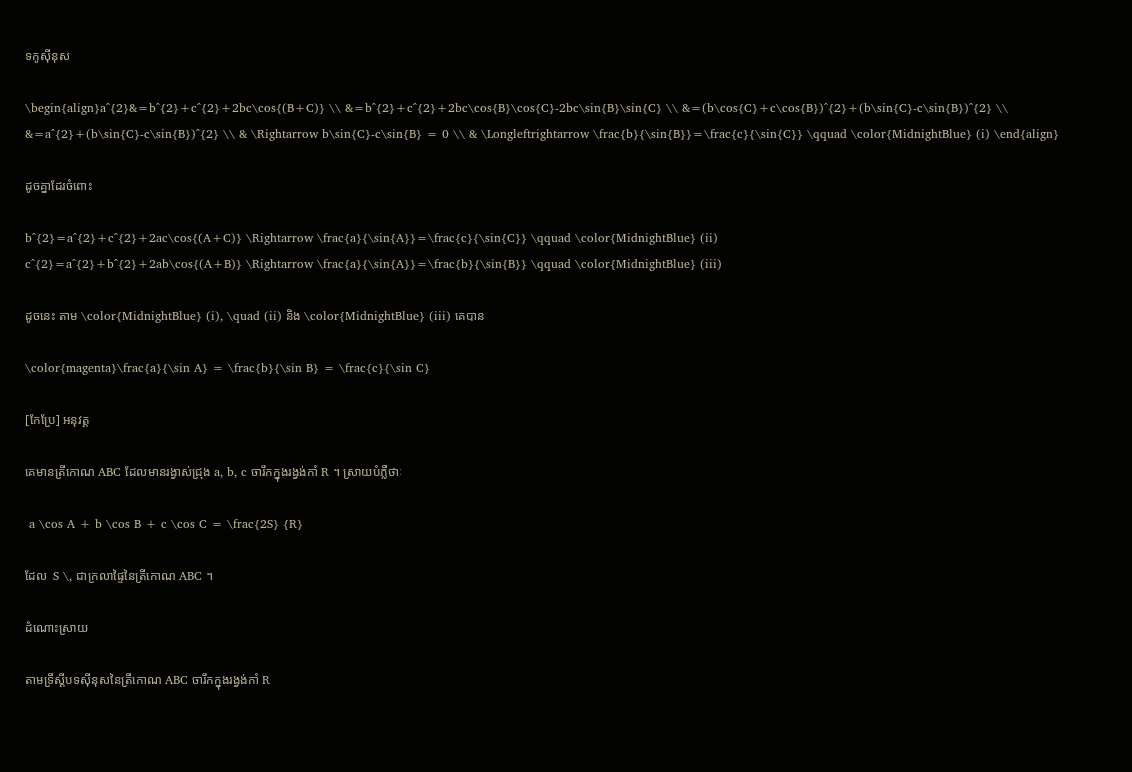ទកូស៊ីនុស

\begin{align}a^{2}&=b^{2}+c^{2}+2bc\cos{(B+C)} \\ &=b^{2}+c^{2}+2bc\cos{B}\cos{C}-2bc\sin{B}\sin{C} \\ &=(b\cos{C}+c\cos{B})^{2}+(b\sin{C}-c\sin{B})^{2} \\ &=a^{2}+(b\sin{C}-c\sin{B})^{2} \\ & \Rightarrow b\sin{C}-c\sin{B} = 0 \\ & \Longleftrightarrow \frac{b}{\sin{B}}=\frac{c}{\sin{C}} \qquad \color{MidnightBlue} (i) \end{align}

ដូចគ្នាដែរចំពោះ

b^{2}=a^{2}+c^{2}+2ac\cos{(A+C)} \Rightarrow \frac{a}{\sin{A}}=\frac{c}{\sin{C}} \qquad \color{MidnightBlue} (ii)
c^{2}=a^{2}+b^{2}+2ab\cos{(A+B)} \Rightarrow \frac{a}{\sin{A}}=\frac{b}{\sin{B}} \qquad \color{MidnightBlue} (iii)

ដូចនេះ តាម \color{MidnightBlue} (i), \quad (ii) និង \color{MidnightBlue} (iii) គេបាន

\color{magenta}\frac{a}{\sin A} = \frac{b}{\sin B} = \frac{c}{\sin C}

[កែប្រែ] អនុវត្ត

គេមានត្រីកោណ ABC ដែលមានរង្វាស់ជ្រុង a, b, c ចារឹកក្នុងរង្វង់កាំ R ។ ស្រាយបំភ្លឺថាៈ

 a \cos A + b \cos B + c \cos C = \frac{2S} {R}

ដែល  S \, ជាក្រលាផ្ទៃនៃត្រីកោណ ABC ។

ដំណោះស្រាយ

តាមទ្រឹស្តីបទស៊ីនុសនៃត្រីកោណ ABC ចារឹកក្នុងរង្វង់កាំ R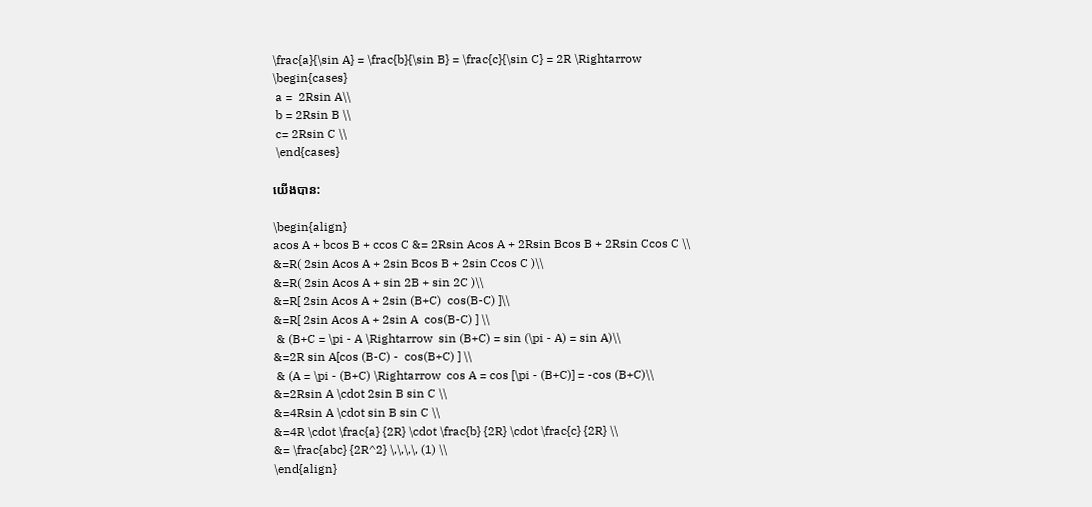\frac{a}{\sin A} = \frac{b}{\sin B} = \frac{c}{\sin C} = 2R \Rightarrow
\begin{cases}
 a =  2Rsin A\\
 b = 2Rsin B \\
 c= 2Rsin C \\
 \end{cases}

យើងបាន:

\begin{align}
acos A + bcos B + ccos C &= 2Rsin Acos A + 2Rsin Bcos B + 2Rsin Ccos C \\
&=R( 2sin Acos A + 2sin Bcos B + 2sin Ccos C )\\
&=R( 2sin Acos A + sin 2B + sin 2C )\\
&=R[ 2sin Acos A + 2sin (B+C)  cos(B-C) ]\\
&=R[ 2sin Acos A + 2sin A  cos(B-C) ] \\
 & (B+C = \pi - A \Rightarrow  sin (B+C) = sin (\pi - A) = sin A)\\
&=2R sin A[cos (B-C) -  cos(B+C) ] \\
 & (A = \pi - (B+C) \Rightarrow  cos A = cos [\pi - (B+C)] = -cos (B+C)\\
&=2Rsin A \cdot 2sin B sin C \\
&=4Rsin A \cdot sin B sin C \\
&=4R \cdot \frac{a} {2R} \cdot \frac{b} {2R} \cdot \frac{c} {2R} \\
&= \frac{abc} {2R^2} \,\,\,\, (1) \\
\end{align}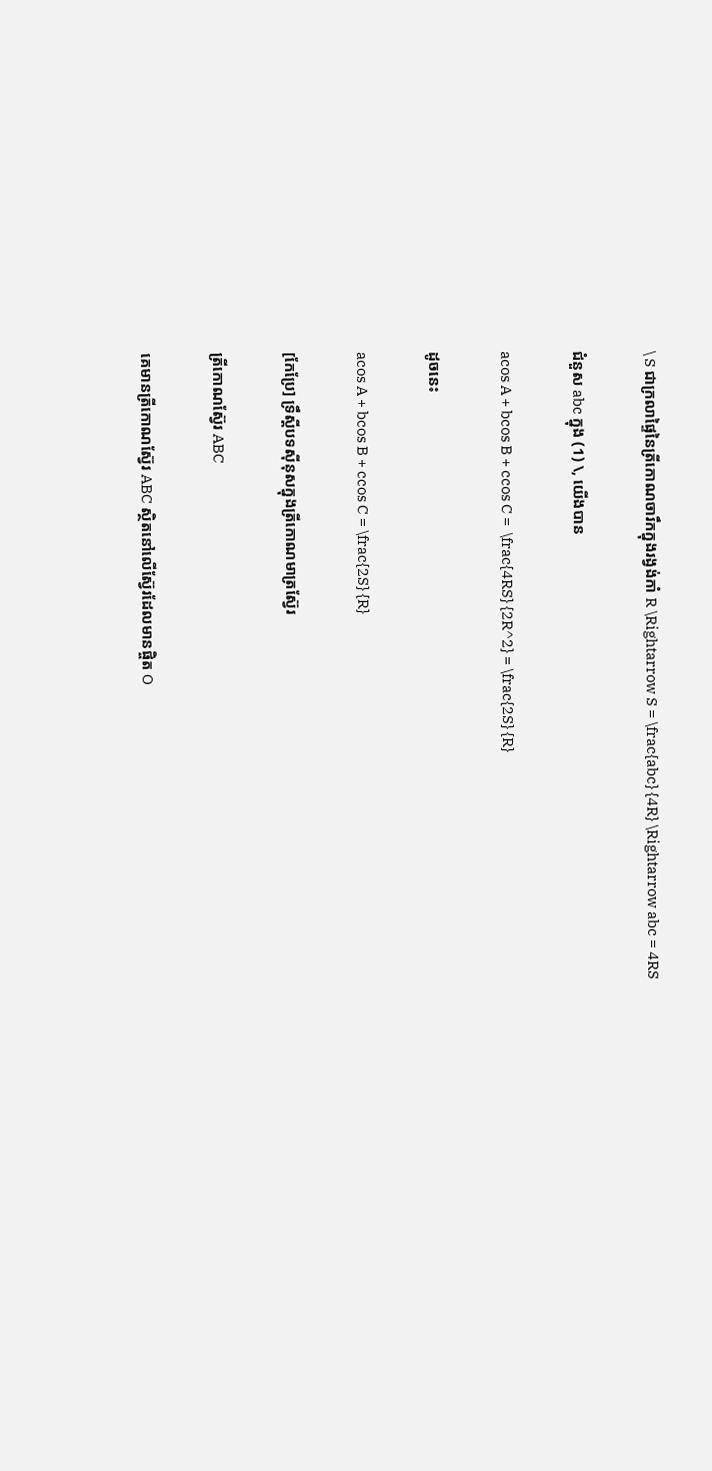\ S ជាក្រលាផ្ទៃនៃត្រីកោណចារឹកក្នុងរង្វង់កាំ R \Rightarrow S = \frac{abc} {4R} \Rightarrow abc = 4RS

ជំនួស abc ក្នុង (1) \, យើងបាន

acos A + bcos B + ccos C =  \frac{4RS} {2R^2} = \frac{2S} {R}

ដូចនេះ

acos A + bcos B + ccos C = \frac{2S} {R}

[កែប្រែ] ទ្រឹស្តីបទស៊ីនុសក្នុងត្រីកោណមាត្រស្វ៊ែរ

ត្រីកោណស្វ៊ែរ ABC

គេមានត្រីកោណស្វ៊ែរ ABC ស្ថិតនៅលើស្វ៊ែរដែលមានផ្ចិត O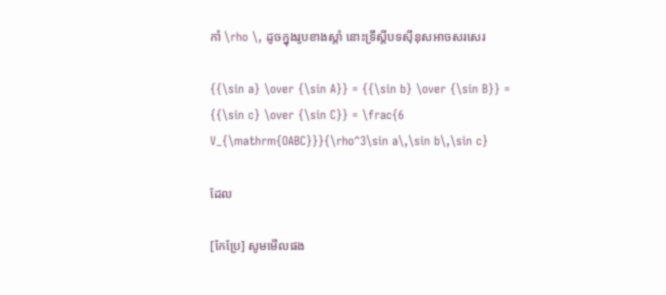កាំ \rho \, ដូចក្នុងរូបខាងស្តាំ នោះទ្រឹស្តីបទស៊ីនុសអាចសរសេរ

{{\sin a} \over {\sin A}} = {{\sin b} \over {\sin B}} = {{\sin c} \over {\sin C}} = \frac{6 V_{\mathrm{OABC}}}{\rho^3\sin a\,\sin b\,\sin c}

ដែល

[កែប្រែ] សូមមើលផង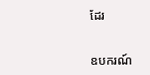ដែរ


ឧបករណ៍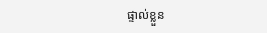ផ្ទាល់ខ្លួន